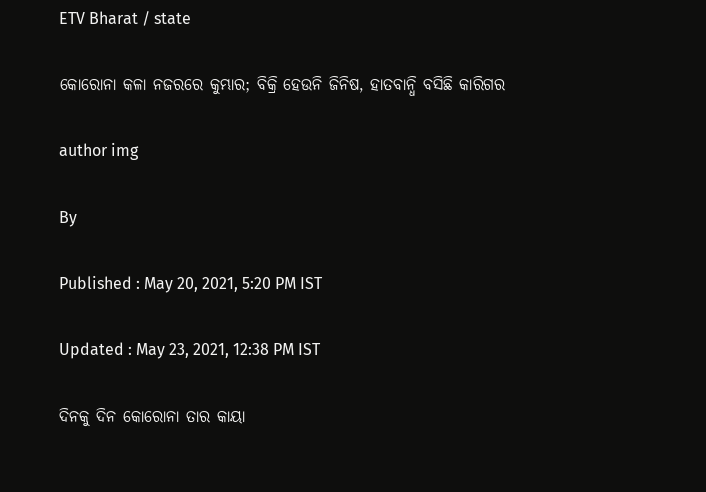ETV Bharat / state

କୋରୋନା କଳା ନଜରରେ କୁମ୍ଭାର; ବିକ୍ରି ହେଉନି ଜିନିଷ, ହାତବାନ୍ଧି ବସିଛି କାରିଗର

author img

By

Published : May 20, 2021, 5:20 PM IST

Updated : May 23, 2021, 12:38 PM IST

ଦିନକୁ ଦିନ କୋରୋନା ତାର କାୟା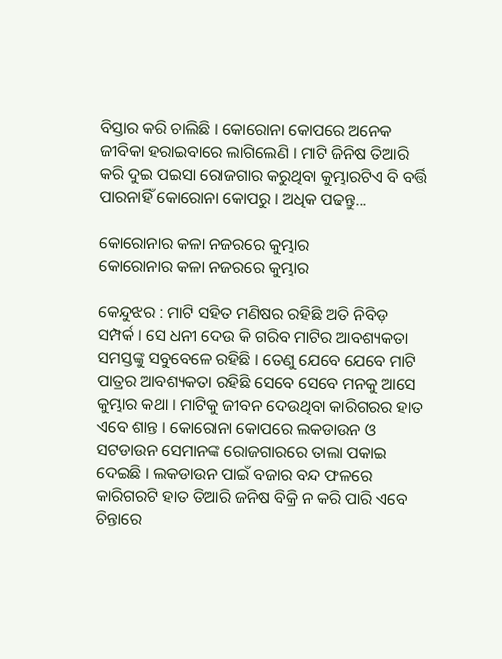ବିସ୍ତାର କରି ଚାଲିଛି । କୋରୋନା କୋପରେ ଅନେକ ଜୀବିକା ହରାଇବାରେ ଲାଗିଲେଣି । ମାଟି ଜିନିଷ ତିଆରି କରି ଦୁଇ ପଇସା ରୋଜଗାର କରୁଥିବା କୁମ୍ଭାରଟିଏ ବି ବର୍ତ୍ତି ପାରନାହିଁ କୋରୋନା କୋପରୁ । ଅଧିକ ପଢନ୍ତୁ...

କୋରୋନାର କଳା ନଜରରେ କୁମ୍ଭାର
କୋରୋନାର କଳା ନଜରରେ କୁମ୍ଭାର

କେନ୍ଦୁଝର : ମାଟି ସହିତ ମଣିଷର ରହିଛି ଅତି ନିବିଡ଼ ସମ୍ପର୍କ । ସେ ଧନୀ ଦେଉ କି ଗରିବ ମାଟିର ଆବଶ୍ୟକତା ସମସ୍ତଙ୍କୁ ସବୁବେଳେ ରହିଛି । ତେଣୁ ଯେବେ ଯେବେ ମାଟି ପାତ୍ରର ଆବଶ୍ୟକତା ରହିଛି ସେବେ ସେବେ ମନକୁ ଆସେ କୁମ୍ଭାର କଥା । ମାଟିକୁ ଜୀବନ ଦେଉଥିବା କାରିଗରର ହାତ ଏବେ ଶାନ୍ତ । କୋରୋନା କୋପରେ ଲକଡାଉନ ଓ ସଟଡାଉନ ସେମାନଙ୍କ ରୋଜଗାରରେ ତାଲା ପକାଇ ଦେଇଛି । ଲକଡାଉନ ପାଇଁ ବଜାର ବନ୍ଦ ଫଳରେ କାରିଗରଟି ହାତ ତିଆରି ଜନିଷ ବିକ୍ରି ନ କରି ପାରି ଏବେ ଚିନ୍ତାରେ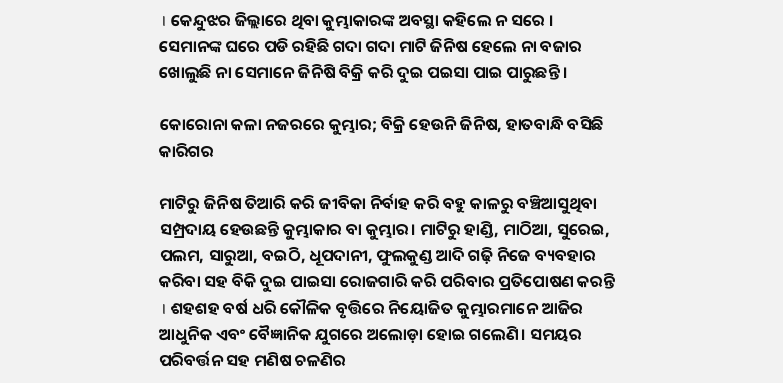। କେନ୍ଦୁଝର ଜିଲ୍ଲାରେ ଥିବା କୁମ୍ଭାକାରଙ୍କ ଅବସ୍ଥା କହିଲେ ନ ସରେ । ସେମାନଙ୍କ ଘରେ ପଡି ରହିଛି ଗଦା ଗଦା ମାଟି ଜିନିଷ ହେଲେ ନା ବଜାର ଖୋଲୁଛି ନା ସେମାନେ ଜିନିଷି ବିକ୍ରି କରି ଦୁଇ ପଇସା ପାଇ ପାରୁଛନ୍ତି ।

କୋରୋନା କଳା ନଜରରେ କୁମ୍ଭାର; ବିକ୍ରି ହେଉନି ଜିନିଷ, ହାତବାନ୍ଧି ବସିଛି କାରିଗର

ମାଟିରୁ ଜିନିଷ ତିଆରି କରି ଜୀବିକା ନିର୍ବାହ କରି ବହୁ କାଳରୁ ବଞ୍ଚିଆସୁଥିବା ସମ୍ପ୍ରଦାୟ ହେଉଛନ୍ତି କୁମ୍ଭାକାର ବା କୁମ୍ଭାର। ମାଟିରୁ ହାଣ୍ଡି, ମାଠିଆ, ସୁରେଇ, ପଲମ, ସାରୁଆ, ବଇଠି, ଧୂପଦାନୀ, ଫୁଲକୁଣ୍ଡ ଆଦି ଗଢ଼ି ନିଜେ ବ୍ୟବହାର କରିବା ସହ ବିକି ଦୁଇ ପାଇସା ରୋଜଗାରି କରି ପରିବାର ପ୍ରତିପୋଷଣ କରନ୍ତି । ଶହଶହ ବର୍ଷ ଧରି କୌଳିକ ବୃତ୍ତିରେ ନିୟୋଜିତ କୁମ୍ଭାରମାନେ ଆଜିର ଆଧୁନିକ ଏବଂ ବୈଜ୍ଞାନିକ ଯୁଗରେ ଅଲୋଡ଼ା ହୋଇ ଗଲେଣି। ସମୟର ପରିବର୍ତ୍ତନ ସହ ମଣିଷ ଚଳଣିର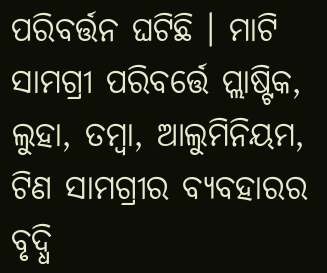ପରିବର୍ତ୍ତନ ଘଟିଛି । ମାଟି ସାମଗ୍ରୀ ପରିବର୍ତ୍ତେ ପ୍ଲାଷ୍ଟିକ, ଲୁହା, ତମ୍ବା, ଆଲୁମିନିୟମ, ଟିଣ ସାମଗ୍ରୀର ବ୍ୟବହାରର ବୃଦ୍ଧି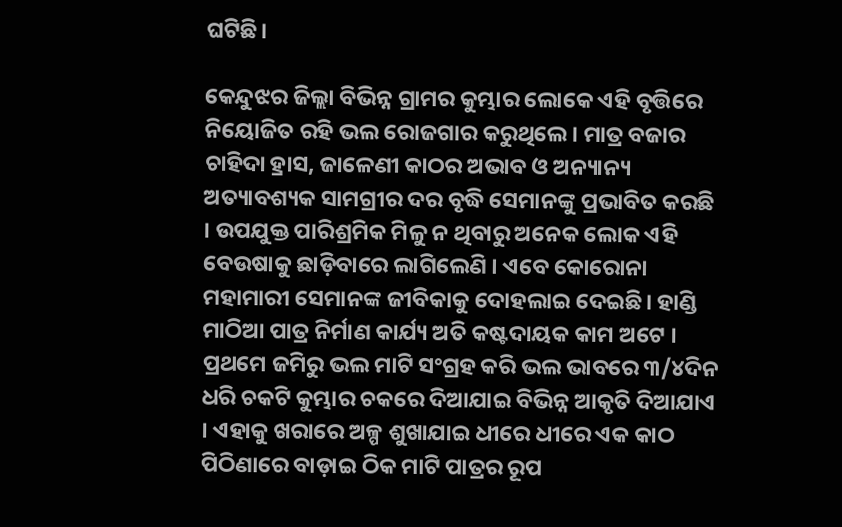ଘଟିଛି।

କେନ୍ଦୁଝର ଜିଲ୍ଲା ବିଭିନ୍ନ ଗ୍ରାମର କୁମ୍ଭାର ଲୋକେ ଏହି ବୃତ୍ତିରେ ନିୟୋଜିତ ରହି ଭଲ ରୋଜଗାର କରୁଥିଲେ। ମାତ୍ର ବଜାର ଚାହିଦା ହ୍ରାସ, ଜାଳେଣୀ କାଠର ଅଭାବ ଓ ଅନ୍ୟାନ୍ୟ ଅତ୍ୟାବଶ୍ୟକ ସାମଗ୍ରୀର ଦର ବୃଦ୍ଧି ସେମାନଙ୍କୁ ପ୍ରଭାବିତ କରଛି । ଉପଯୁକ୍ତ ପାରିଶ୍ରମିକ ମିଳୁ ନ ଥିବାରୁ ଅନେକ ଲୋକ ଏହି ବେଉଷାକୁ ଛାଡ଼ିବାରେ ଲାଗିଲେଣି । ଏବେ କୋରୋନା ମହାମାରୀ ସେମାନଙ୍କ ଜୀବିକାକୁ ଦୋହଲାଇ ଦେଇଛି। ହାଣ୍ଡି ମାଠିଆ ପାତ୍ର ନିର୍ମାଣ କାର୍ଯ୍ୟ ଅତି କଷ୍ଟଦାୟକ କାମ ଅଟେ । ପ୍ରଥମେ ଜମିରୁ ଭଲ ମାଟି ସଂଗ୍ରହ କରି ଭଲ ଭାବରେ ୩/୪ଦିନ ଧରି ଚକଟି କୁମ୍ଭାର ଚକରେ ଦିଆଯାଇ ବିଭିନ୍ନ ଆକୃତି ଦିଆଯାଏ । ଏହାକୁ ଖରାରେ ଅଳ୍ପ ଶୁଖାଯାଇ ଧୀରେ ଧୀରେ ଏକ କାଠ ପିଠିଣାରେ ବାଡ଼ାଇ ଠିକ ମାଟି ପାତ୍ରର ରୂପ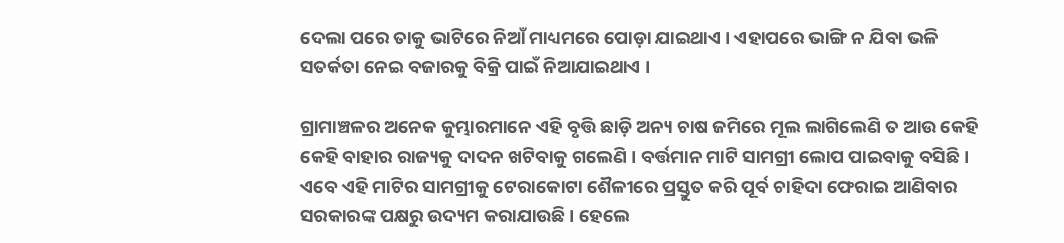ଦେଲା ପରେ ତାକୁ ଭାଟିରେ ନିଆଁ ମାଧ୍ୟମରେ ପୋଡ଼ା ଯାଇଥାଏ । ଏହାପରେ ଭାଙ୍ଗି ନ ଯିବା ଭଳି ସତର୍କତା ନେଇ ବଜାରକୁ ବିକ୍ରି ପାଇଁ ନିଆଯାଇଥାଏ ।

ଗ୍ରାମାଞ୍ଚଳର ଅନେକ କୁମ୍ଭାରମାନେ ଏହି ବୃତ୍ତି ଛାଡ଼ି ଅନ୍ୟ ଚାଷ ଜମିରେ ମୂଲ ଲାଗିଲେଣି ତ ଆଉ କେହି କେହି ବାହାର ରାଜ୍ୟକୁ ଦାଦନ ଖଟିବାକୁ ଗଲେଣି । ବର୍ତ୍ତମାନ ମାଟି ସାମଗ୍ରୀ ଲୋପ ପାଇବାକୁ ବସିଛି । ଏବେ ଏହି ମାଟିର ସାମଗ୍ରୀକୁ ଟେରାକୋଟା ଶୈଳୀରେ ପ୍ରସ୍ତୁତ କରି ପୂର୍ବ ଚାହିଦା ଫେରାଇ ଆଣିବାର ସରକାରଙ୍କ ପକ୍ଷରୁ ଉଦ୍ୟମ କରାଯାଉଛି । ହେଲେ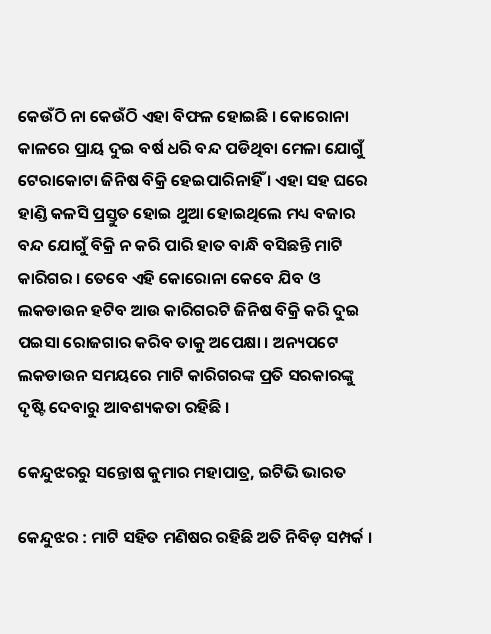କେଉଁଠି ନା କେଉଁଠି ଏହା ବିଫଳ ହୋଇଛି । କୋରୋନା କାଳରେ ପ୍ରାୟ ଦୁଇ ବର୍ଷ ଧରି ବନ୍ଦ ପଡିଥିବା ମେଳା ଯୋଗୁଁ ଟେରାକୋଟା ଜିନିଷ ବିକ୍ରି ହେଇପାରିନାହିଁ । ଏହା ସହ ଘରେ ହାଣ୍ଡି କଳସି ପ୍ରସ୍ତୁତ ହୋଇ ଥୁଆ ହୋଇଥିଲେ ମଧ୍ୟ ବଜାର ବନ୍ଦ ଯୋଗୁଁ ବିକ୍ରି ନ କରି ପାରି ହାତ ବାନ୍ଧି ବସିଛନ୍ତି ମାଟି କାରିଗର । ତେବେ ଏହି କୋରୋନା କେବେ ଯିବ ଓ ଲକଡାଉନ ହଟିବ ଆଉ କାରିଗରଟି ଜିନିଷ ବିକ୍ରି କରି ଦୁଇ ପଇସା ରୋଜଗାର କରିବ ତାକୁ ଅପେକ୍ଷା । ଅନ୍ୟପଟେ ଲକଡାଉନ ସମୟରେ ମାଟି କାରିଗରଙ୍କ ପ୍ରତି ସରକାରଙ୍କୁ ଦୃଷ୍ଟି ଦେବାରୁ ଆବଶ୍ୟକତା ରହିଛି ।

କେନ୍ଦୁଝରରୁ ସନ୍ତୋଷ କୁମାର ମହାପାତ୍ର, ଇଟିଭି ଭାରତ

କେନ୍ଦୁଝର : ମାଟି ସହିତ ମଣିଷର ରହିଛି ଅତି ନିବିଡ଼ ସମ୍ପର୍କ ।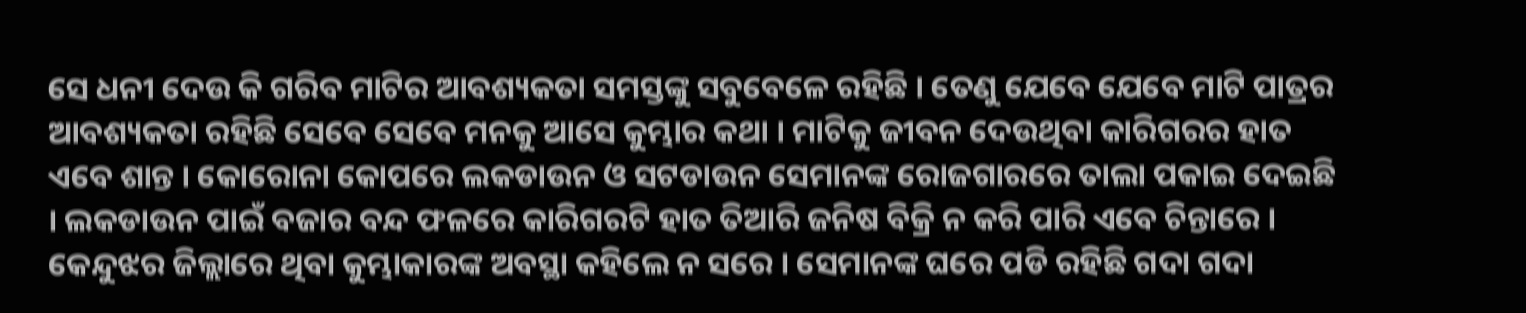ସେ ଧନୀ ଦେଉ କି ଗରିବ ମାଟିର ଆବଶ୍ୟକତା ସମସ୍ତଙ୍କୁ ସବୁବେଳେ ରହିଛି । ତେଣୁ ଯେବେ ଯେବେ ମାଟି ପାତ୍ରର ଆବଶ୍ୟକତା ରହିଛି ସେବେ ସେବେ ମନକୁ ଆସେ କୁମ୍ଭାର କଥା । ମାଟିକୁ ଜୀବନ ଦେଉଥିବା କାରିଗରର ହାତ ଏବେ ଶାନ୍ତ । କୋରୋନା କୋପରେ ଲକଡାଉନ ଓ ସଟଡାଉନ ସେମାନଙ୍କ ରୋଜଗାରରେ ତାଲା ପକାଇ ଦେଇଛି । ଲକଡାଉନ ପାଇଁ ବଜାର ବନ୍ଦ ଫଳରେ କାରିଗରଟି ହାତ ତିଆରି ଜନିଷ ବିକ୍ରି ନ କରି ପାରି ଏବେ ଚିନ୍ତାରେ । କେନ୍ଦୁଝର ଜିଲ୍ଲାରେ ଥିବା କୁମ୍ଭାକାରଙ୍କ ଅବସ୍ଥା କହିଲେ ନ ସରେ । ସେମାନଙ୍କ ଘରେ ପଡି ରହିଛି ଗଦା ଗଦା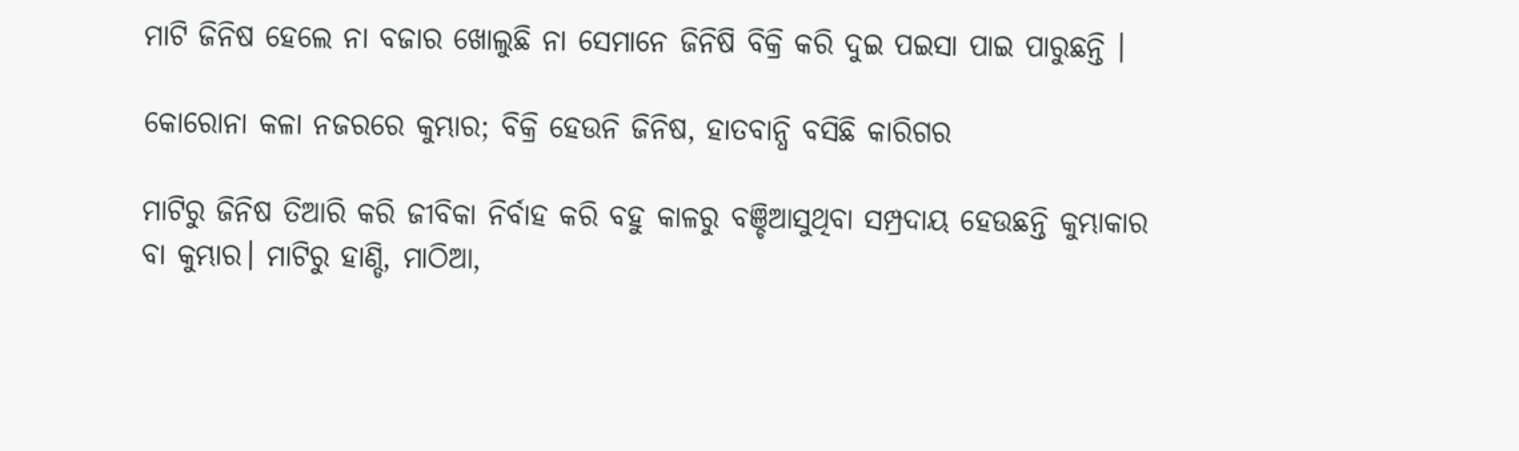ମାଟି ଜିନିଷ ହେଲେ ନା ବଜାର ଖୋଲୁଛି ନା ସେମାନେ ଜିନିଷି ବିକ୍ରି କରି ଦୁଇ ପଇସା ପାଇ ପାରୁଛନ୍ତି ।

କୋରୋନା କଳା ନଜରରେ କୁମ୍ଭାର; ବିକ୍ରି ହେଉନି ଜିନିଷ, ହାତବାନ୍ଧି ବସିଛି କାରିଗର

ମାଟିରୁ ଜିନିଷ ତିଆରି କରି ଜୀବିକା ନିର୍ବାହ କରି ବହୁ କାଳରୁ ବଞ୍ଚିଆସୁଥିବା ସମ୍ପ୍ରଦାୟ ହେଉଛନ୍ତି କୁମ୍ଭାକାର ବା କୁମ୍ଭାର। ମାଟିରୁ ହାଣ୍ଡି, ମାଠିଆ,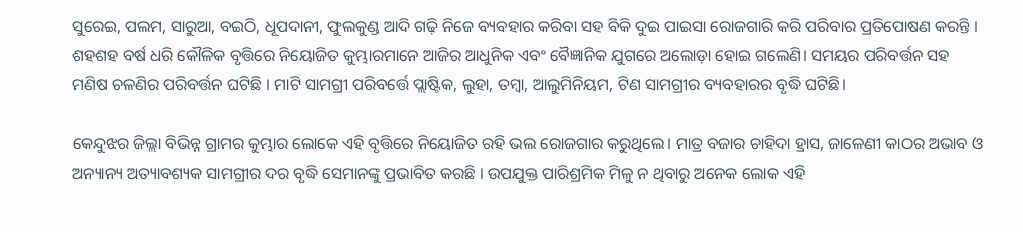ସୁରେଇ, ପଲମ, ସାରୁଆ, ବଇଠି, ଧୂପଦାନୀ, ଫୁଲକୁଣ୍ଡ ଆଦି ଗଢ଼ି ନିଜେ ବ୍ୟବହାର କରିବା ସହ ବିକି ଦୁଇ ପାଇସା ରୋଜଗାରି କରି ପରିବାର ପ୍ରତିପୋଷଣ କରନ୍ତି । ଶହଶହ ବର୍ଷ ଧରି କୌଳିକ ବୃତ୍ତିରେ ନିୟୋଜିତ କୁମ୍ଭାରମାନେ ଆଜିର ଆଧୁନିକ ଏବଂ ବୈଜ୍ଞାନିକ ଯୁଗରେ ଅଲୋଡ଼ା ହୋଇ ଗଲେଣି। ସମୟର ପରିବର୍ତ୍ତନ ସହ ମଣିଷ ଚଳଣିର ପରିବର୍ତ୍ତନ ଘଟିଛି । ମାଟି ସାମଗ୍ରୀ ପରିବର୍ତ୍ତେ ପ୍ଲାଷ୍ଟିକ, ଲୁହା, ତମ୍ବା, ଆଲୁମିନିୟମ, ଟିଣ ସାମଗ୍ରୀର ବ୍ୟବହାରର ବୃଦ୍ଧି ଘଟିଛି।

କେନ୍ଦୁଝର ଜିଲ୍ଲା ବିଭିନ୍ନ ଗ୍ରାମର କୁମ୍ଭାର ଲୋକେ ଏହି ବୃତ୍ତିରେ ନିୟୋଜିତ ରହି ଭଲ ରୋଜଗାର କରୁଥିଲେ। ମାତ୍ର ବଜାର ଚାହିଦା ହ୍ରାସ, ଜାଳେଣୀ କାଠର ଅଭାବ ଓ ଅନ୍ୟାନ୍ୟ ଅତ୍ୟାବଶ୍ୟକ ସାମଗ୍ରୀର ଦର ବୃଦ୍ଧି ସେମାନଙ୍କୁ ପ୍ରଭାବିତ କରଛି । ଉପଯୁକ୍ତ ପାରିଶ୍ରମିକ ମିଳୁ ନ ଥିବାରୁ ଅନେକ ଲୋକ ଏହି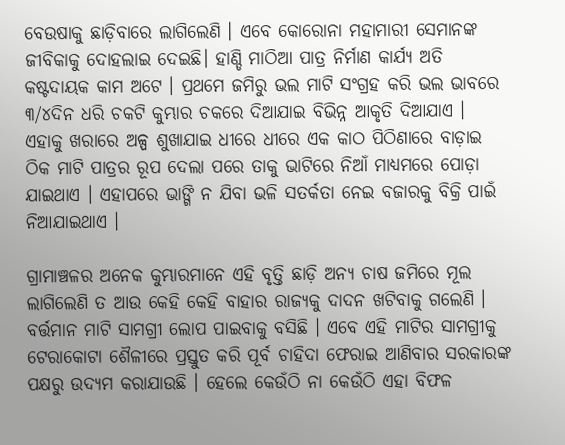ବେଉଷାକୁ ଛାଡ଼ିବାରେ ଲାଗିଲେଣି । ଏବେ କୋରୋନା ମହାମାରୀ ସେମାନଙ୍କ ଜୀବିକାକୁ ଦୋହଲାଇ ଦେଇଛି। ହାଣ୍ଡି ମାଠିଆ ପାତ୍ର ନିର୍ମାଣ କାର୍ଯ୍ୟ ଅତି କଷ୍ଟଦାୟକ କାମ ଅଟେ । ପ୍ରଥମେ ଜମିରୁ ଭଲ ମାଟି ସଂଗ୍ରହ କରି ଭଲ ଭାବରେ ୩/୪ଦିନ ଧରି ଚକଟି କୁମ୍ଭାର ଚକରେ ଦିଆଯାଇ ବିଭିନ୍ନ ଆକୃତି ଦିଆଯାଏ । ଏହାକୁ ଖରାରେ ଅଳ୍ପ ଶୁଖାଯାଇ ଧୀରେ ଧୀରେ ଏକ କାଠ ପିଠିଣାରେ ବାଡ଼ାଇ ଠିକ ମାଟି ପାତ୍ରର ରୂପ ଦେଲା ପରେ ତାକୁ ଭାଟିରେ ନିଆଁ ମାଧ୍ୟମରେ ପୋଡ଼ା ଯାଇଥାଏ । ଏହାପରେ ଭାଙ୍ଗି ନ ଯିବା ଭଳି ସତର୍କତା ନେଇ ବଜାରକୁ ବିକ୍ରି ପାଇଁ ନିଆଯାଇଥାଏ ।

ଗ୍ରାମାଞ୍ଚଳର ଅନେକ କୁମ୍ଭାରମାନେ ଏହି ବୃତ୍ତି ଛାଡ଼ି ଅନ୍ୟ ଚାଷ ଜମିରେ ମୂଲ ଲାଗିଲେଣି ତ ଆଉ କେହି କେହି ବାହାର ରାଜ୍ୟକୁ ଦାଦନ ଖଟିବାକୁ ଗଲେଣି । ବର୍ତ୍ତମାନ ମାଟି ସାମଗ୍ରୀ ଲୋପ ପାଇବାକୁ ବସିଛି । ଏବେ ଏହି ମାଟିର ସାମଗ୍ରୀକୁ ଟେରାକୋଟା ଶୈଳୀରେ ପ୍ରସ୍ତୁତ କରି ପୂର୍ବ ଚାହିଦା ଫେରାଇ ଆଣିବାର ସରକାରଙ୍କ ପକ୍ଷରୁ ଉଦ୍ୟମ କରାଯାଉଛି । ହେଲେ କେଉଁଠି ନା କେଉଁଠି ଏହା ବିଫଳ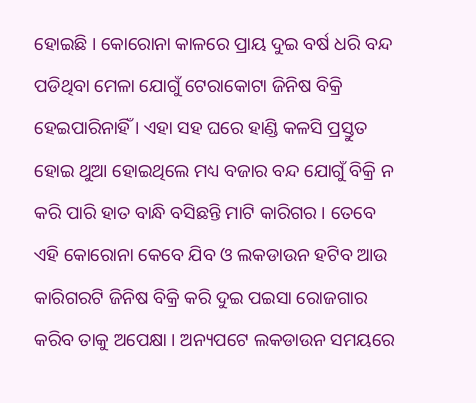ହୋଇଛି । କୋରୋନା କାଳରେ ପ୍ରାୟ ଦୁଇ ବର୍ଷ ଧରି ବନ୍ଦ ପଡିଥିବା ମେଳା ଯୋଗୁଁ ଟେରାକୋଟା ଜିନିଷ ବିକ୍ରି ହେଇପାରିନାହିଁ । ଏହା ସହ ଘରେ ହାଣ୍ଡି କଳସି ପ୍ରସ୍ତୁତ ହୋଇ ଥୁଆ ହୋଇଥିଲେ ମଧ୍ୟ ବଜାର ବନ୍ଦ ଯୋଗୁଁ ବିକ୍ରି ନ କରି ପାରି ହାତ ବାନ୍ଧି ବସିଛନ୍ତି ମାଟି କାରିଗର । ତେବେ ଏହି କୋରୋନା କେବେ ଯିବ ଓ ଲକଡାଉନ ହଟିବ ଆଉ କାରିଗରଟି ଜିନିଷ ବିକ୍ରି କରି ଦୁଇ ପଇସା ରୋଜଗାର କରିବ ତାକୁ ଅପେକ୍ଷା । ଅନ୍ୟପଟେ ଲକଡାଉନ ସମୟରେ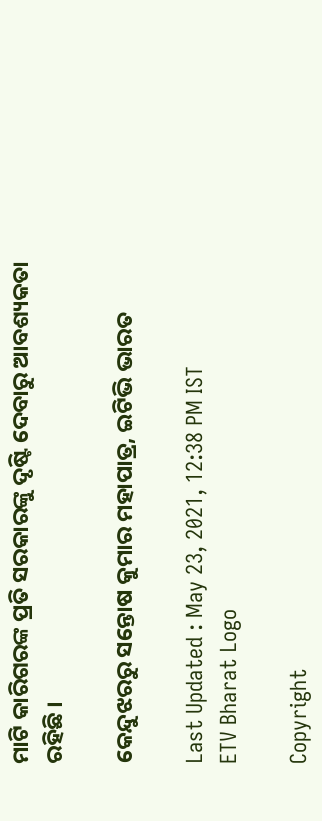ମାଟି କାରିଗରଙ୍କ ପ୍ରତି ସରକାରଙ୍କୁ ଦୃଷ୍ଟି ଦେବାରୁ ଆବଶ୍ୟକତା ରହିଛି ।

କେନ୍ଦୁଝରରୁ ସନ୍ତୋଷ କୁମାର ମହାପାତ୍ର, ଇଟିଭି ଭାରତ

Last Updated : May 23, 2021, 12:38 PM IST
ETV Bharat Logo

Copyright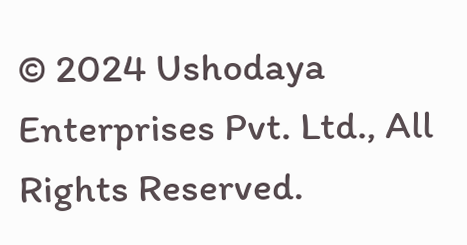© 2024 Ushodaya Enterprises Pvt. Ltd., All Rights Reserved.